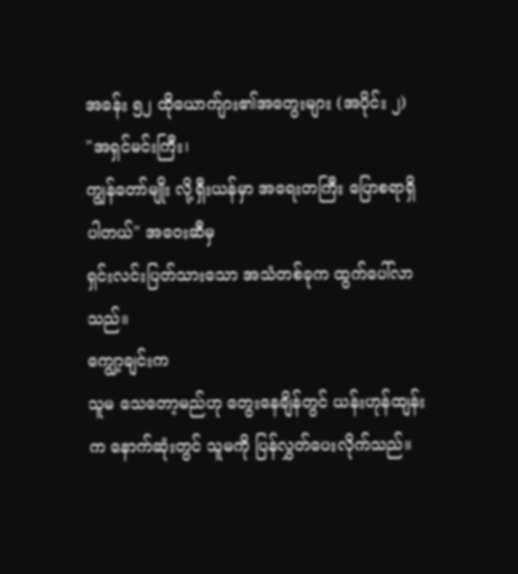အခန်း ၅၂ ထိုယောက်ျား၏အတွေးများ (အပိုင်း ၂)
"အရှင်မင်းကြီး၊
ကျွန်တော်မျိုး လို့ရှီးယန်မှာ အရေးတကြီး ပြောစရာရှိပါတယ်" အဝေးဆီမှ
ရှင်းလင်းပြတ်သားသော အသံတစ်ခုက ထွက်ပေါ်လာသည်။
ကျွော့ချင်းက
သူမ သေတော့မည်ဟု တွေးနေချိန်တွင် ယန်းဟုန်ထျန်းက နောက်ဆုံးတွင် သူမကို ပြန်လွှတ်ပေးလိုက်သည်။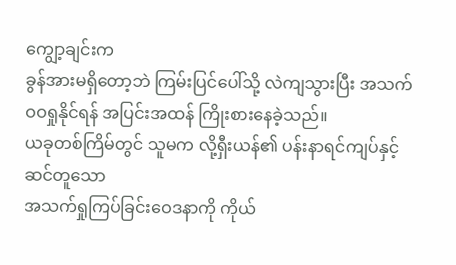ကျွော့ချင်းက
ခွန်အားမရှိတော့ဘဲ ကြမ်းပြင်ပေါ်သို့ လဲကျသွားပြီး အသက်ဝဝရှုနိုင်ရန် အပြင်းအထန် ကြိုးစားနေခဲ့သည်။
ယခုတစ်ကြိမ်တွင် သူမက လို့ရှီးယန်၏ ပန်းနာရင်ကျပ်နှင့်ဆင်တူသော
အသက်ရှုကြပ်ခြင်းဝေဒနာကို ကိုယ်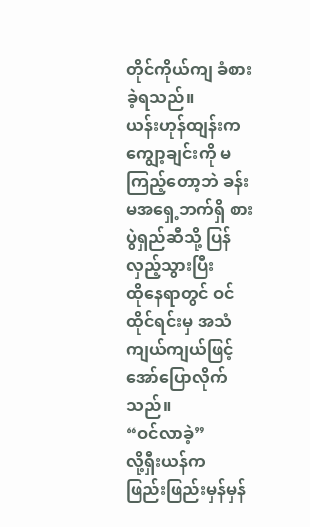တိုင်ကိုယ်ကျ ခံစားခဲ့ရသည်။
ယန်းဟုန်ထျန်းက
ကျွော့ချင်းကို မကြည့်တော့ဘဲ ခန်းမအရှေ့ဘက်ရှိ စားပွဲရှည်ဆီသို့ ပြန်လှည့်သွားပြီး
ထိုနေရာတွင် ဝင်ထိုင်ရင်းမှ အသံကျယ်ကျယ်ဖြင့် အော်ပြောလိုက်သည်။
“ဝင်လာခဲ့”
လို့ရှီးယန်က
ဖြည်းဖြည်းမှန်မှန်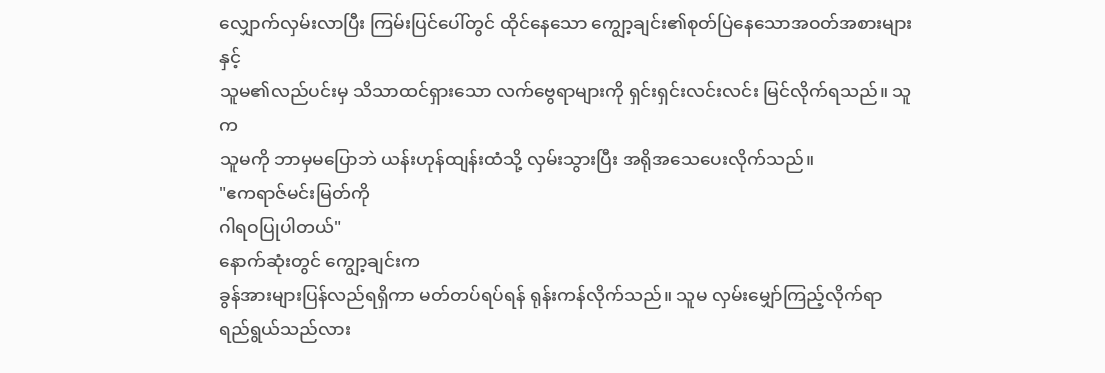လျှောက်လှမ်းလာပြီး ကြမ်းပြင်ပေါ်တွင် ထိုင်နေသော ကျွော့ချင်း၏စုတ်ပြဲနေသောအဝတ်အစားများနှင့်
သူမ၏လည်ပင်းမှ သိသာထင်ရှားသော လက်ဗွေရာများကို ရှင်းရှင်းလင်းလင်း မြင်လိုက်ရသည်။ သူက
သူမကို ဘာမှမပြောဘဲ ယန်းဟုန်ထျန်းထံသို့ လှမ်းသွားပြီး အရိုအသေပေးလိုက်သည်။
"ဧကရာဇ်မင်းမြတ်ကို
ဂါရဝပြုပါတယ်"
နောက်ဆုံးတွင် ကျွော့ချင်းက
ခွန်အားများပြန်လည်ရရှိကာ မတ်တပ်ရပ်ရန် ရုန်းကန်လိုက်သည်။ သူမ လှမ်းမျှော်ကြည့်လိုက်ရာ
ရည်ရွယ်သည်လား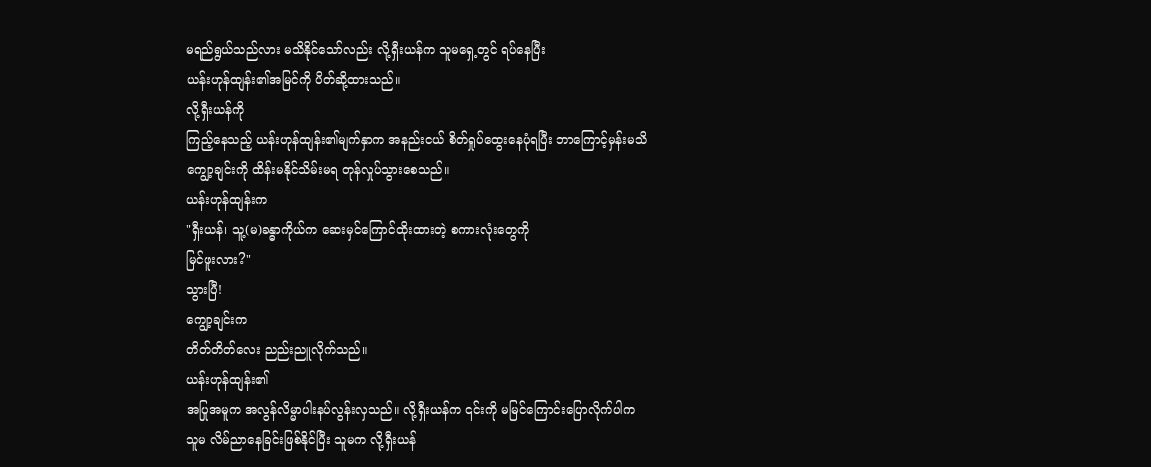မရည်ရွယ်သည်လား မသိနိုင်သော်လည်း လို့ရှီးယန်က သူမရှေ့တွင် ရပ်နေပြီး
ယန်းဟုန်ထျန်း၏အမြင်ကို ပိတ်ဆို့ထားသည်။
လို့ရှီးယန်ကို
ကြည့်နေသည့် ယန်းဟုန်ထျန်း၏မျက်နှာက အနည်းငယ် စိတ်ရှုပ်ထွေးနေပုံရပြီး ဘာကြောင့်မှန်းမသိ
ကျွော့ချင်းကို ထိန်းမနိုင်သိမ်းမရ တုန်လှုပ်သွားစေသည်။
ယန်းဟုန်ထျန်းက
"ရှီးယန်၊ သူ့(မ)ခန္ဓာကိုယ်က ဆေးမှင်ကြောင်ထိုးထားတဲ့ စကားလုံးတွေကို
မြင်ဖူးလား?"
သွားပြီ!
ကျွော့ချင်းက
တိတ်တိတ်လေး ညည်းညူလိုက်သည်။
ယန်းဟုန်ထျန်း၏
အပြုအမူက အလွန်လိမ္မာပါးနပ်လွန်းလှသည်။ လို့ရှီးယန်က ၎င်းကို မမြင်ကြောင်းပြောလိုက်ပါက
သူမ လိမ်ညာနေခြင်းဖြစ်နိုင်ပြီး သူမက လို့ရှီးယန်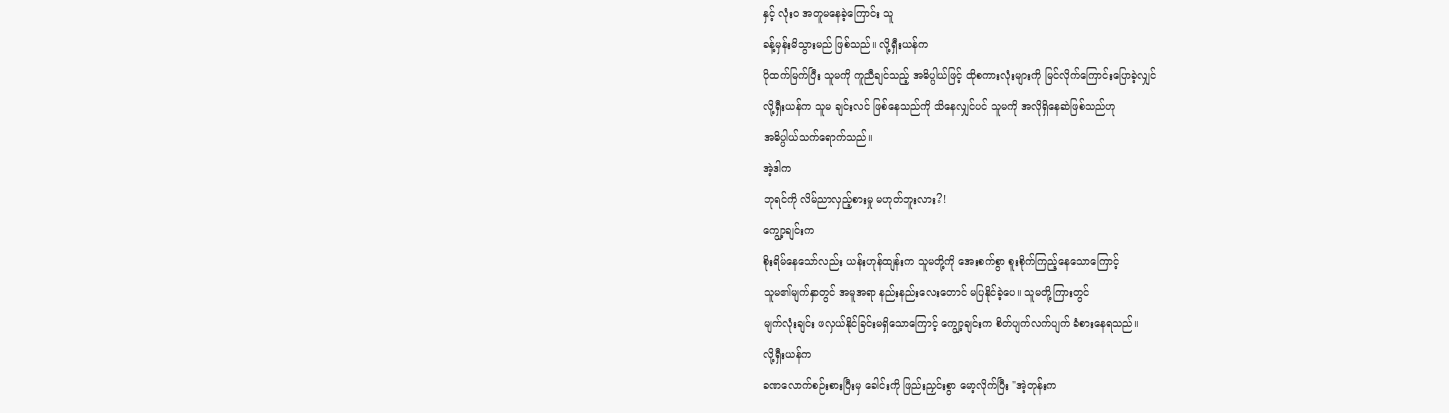နှင့် လုံးဝ အတူမနေခဲ့ကြောင်း သူ
ခန့်မှန်းမိသွားမည် ဖြစ်သည်။ လို့ရှီးယန်က
ပိုထက်မြက်ပြီး သူမကို ကူညီချင်သည့် အဓိပ္ပါယ်ဖြင့် ထိုစကားလုံးများကို မြင်လိုက်ကြောင်းပြောခဲ့လျှင်
လို့ရှီးယန်က သူမ ချင်းလင် ဖြစ်နေသည်ကို သိနေလျှင်ပင် သူမကို အလိုရှိနေဆဲဖြစ်သည်ဟု
အဓိပ္ပါယ်သက်ရောက်သည်။
အဲ့ဒါက
ဘုရင်ကို လိမ်ညာလှည့်စားမှု မဟုတ်ဘူးလား?!
ကျွော့ချင်းက
စိုးရိမ်နေသော်လည်း ယန်းဟုန်ထျန်းက သူမတို့ကို အေးစက်စွာ စူးစိုက်ကြည့်နေသောကြောင့်
သူမ၏မျက်နှာတွင် အမူအရာ နည်းနည်းလေးတောင် မပြနိုင်ခဲ့ပေ။ သူမတို့ကြားတွင်
မျက်လုံးချင်း ဖလှယ်နိုင်ခြင်းမရှိသောကြောင့် ကျွော့ချင်းက စိတ်ပျက်လက်ပျက် ခံစားနေရသည်။
လို့ရှီးယန်က
ခဏလောက်စဉ်းစားပြီးမှ ခေါင်းကို ဖြည်းညှင်းစွာ မော့လိုက်ပြီး "အဲ့တုန်းက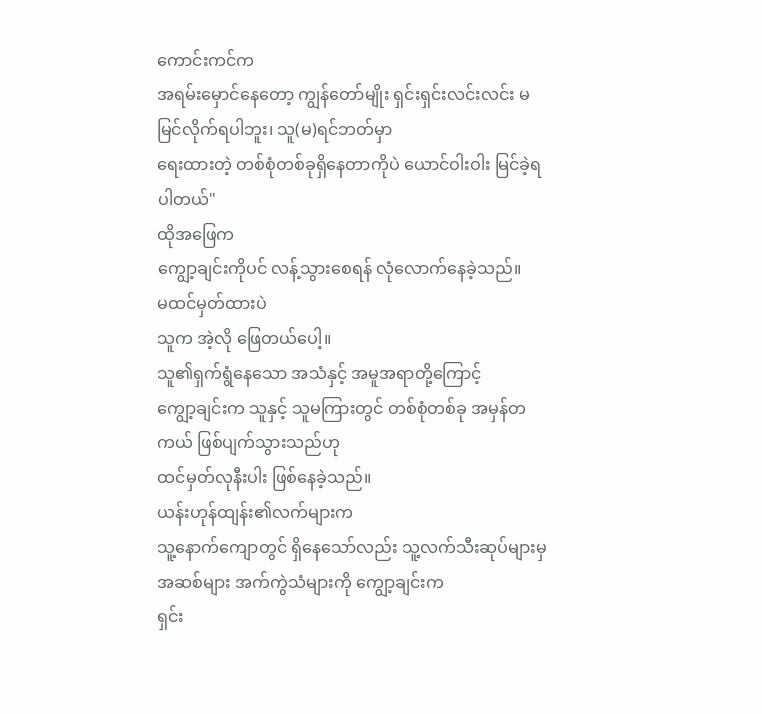ကောင်းကင်က
အရမ်းမှောင်နေတော့ ကျွန်တော်မျိုး ရှင်းရှင်းလင်းလင်း မမြင်လိုက်ရပါဘူး၊ သူ(မ)ရင်ဘတ်မှာ
ရေးထားတဲ့ တစ်စုံတစ်ခုရှိနေတာကိုပဲ ယောင်ဝါးဝါး မြင်ခဲ့ရပါတယ်"
ထိုအဖြေက
ကျွော့ချင်းကိုပင် လန့်သွားစေရန် လုံလောက်နေခဲ့သည်။
မထင်မှတ်ထားပဲ
သူက အဲ့လို ဖြေတယ်ပေါ့။
သူ၏ရှက်ရွံနေသော အသံနှင့် အမူအရာတို့ကြောင့်
ကျွော့ချင်းက သူနှင့် သူမကြားတွင် တစ်စုံတစ်ခု အမှန်တကယ် ဖြစ်ပျက်သွားသည်ဟု
ထင်မှတ်လုနီးပါး ဖြစ်နေခဲ့သည်။
ယန်းဟုန်ထျန်း၏လက်များက
သူ့နောက်ကျောတွင် ရှိနေသော်လည်း သူ့လက်သီးဆုပ်များမှ အဆစ်များ အက်ကွဲသံများကို ကျွော့ချင်းက
ရှင်း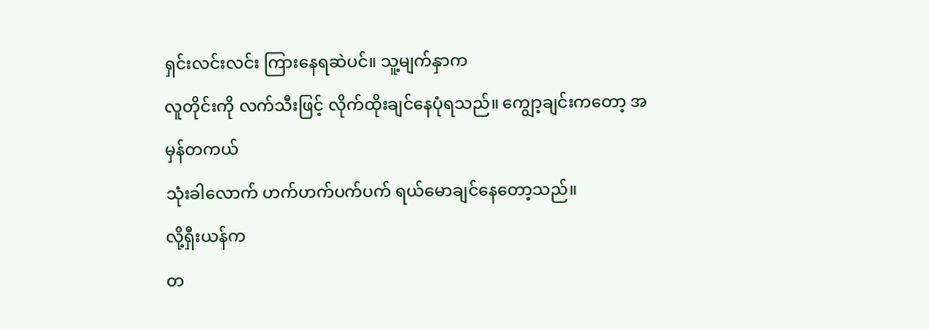ရှင်းလင်းလင်း ကြားနေရဆဲပင်။ သူ့မျက်နှာက
လူတိုင်းကို လက်သီးဖြင့် လိုက်ထိုးချင်နေပုံရသည်။ ကျွော့ချင်းကတော့ အမှန်တကယ်
သုံးခါလောက် ဟက်ဟက်ပက်ပက် ရယ်မောချင်နေတော့သည်။
လို့ရှီးယန်က
တ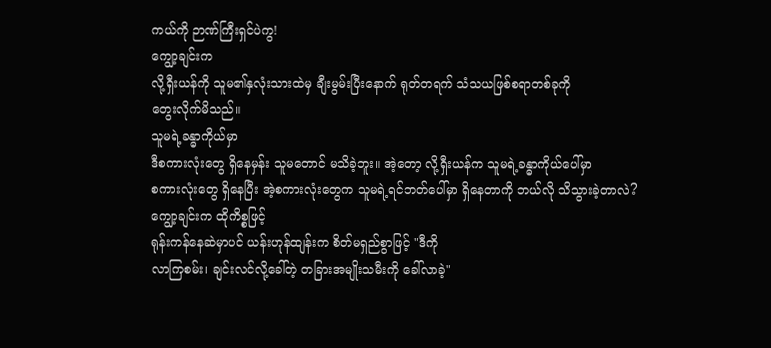ကယ်ကို ဉာဏ်ကြီးရှင်ပဲကွ!
ကျွော့ချင်းက
လို့ရှီးယန်ကို သူမ၏နှလုံးသားထဲမှ ချီးမွမ်းပြီးနောက် ရုတ်တရက် သံသယဖြစ်စရာတစ်ခုကို
တွေးလိုက်မိသည်။
သူမရဲ့ခန္ဓာကိုယ်မှာ
ဒီစကားလုံးတွေ ရှိနေမှန်း သူမတောင် မသိခဲ့ဘူး။ အဲ့တော့ လို့ရှီးယန်က သူမရဲ့ခန္ဓာကိုယ်ပေါ်မှာ
စကားလုံးတွေ ရှိနေပြီး အဲ့စကားလုံးတွေက သူမရဲ့ရင်ဘတ်ပေါ်မှာ ရှိနေတာကို ဘယ်လို သိသွားခဲ့တာလဲ?
ကျွော့ချင်းက ထိုကိစ္စဖြင့်
ရုန်းကန်နေဆဲမှာပင် ယန်းဟုန်ထျန်းက စိတ်မရှည်စွာဖြင့် "ဒီကို
လာကြစမ်း၊ ချင်းလင်လို့ခေါ်တဲ့ တခြားအမျိုးသမီးကို ခေါ်လာခဲ့"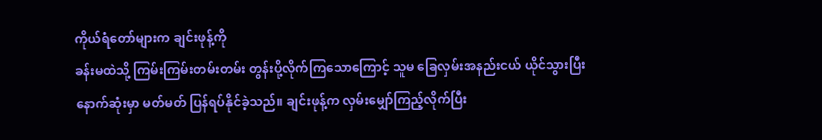ကိုယ်ရံတော်များက ချင်းဖုန့်ကို
ခန်းမထဲသို့ ကြမ်းကြမ်းတမ်းတမ်း တွန်းပို့လိုက်ကြသောကြောင့် သူမ ခြေလှမ်းအနည်းငယ် ယိုင်သွားပြီး
နောက်ဆုံးမှာ မတ်မတ် ပြန်ရပ်နိုင်ခဲ့သည်။ ချင်းဖုန့်က လှမ်းမျှော်ကြည့်လိုက်ပြီး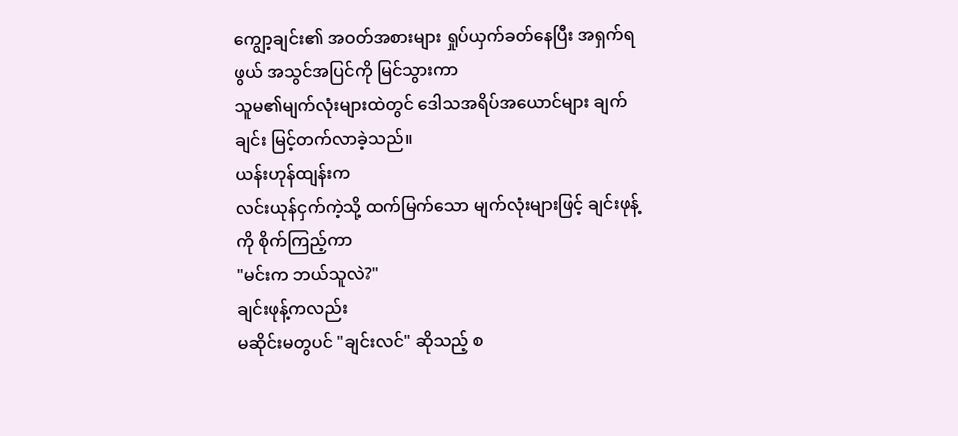ကျွော့ချင်း၏ အဝတ်အစားများ ရှုပ်ယှက်ခတ်နေပြီး အရှက်ရဖွယ် အသွင်အပြင်ကို မြင်သွားကာ
သူမ၏မျက်လုံးများထဲတွင် ဒေါသအရိပ်အယောင်များ ချက်ချင်း မြင့်တက်လာခဲ့သည်။
ယန်းဟုန်ထျန်းက
လင်းယုန်ငှက်ကဲ့သို့ ထက်မြက်သော မျက်လုံးများဖြင့် ချင်းဖုန့်ကို စိုက်ကြည့်ကာ
"မင်းက ဘယ်သူလဲ?"
ချင်းဖုန့်ကလည်း
မဆိုင်းမတွပင် "ချင်းလင်" ဆိုသည့် စ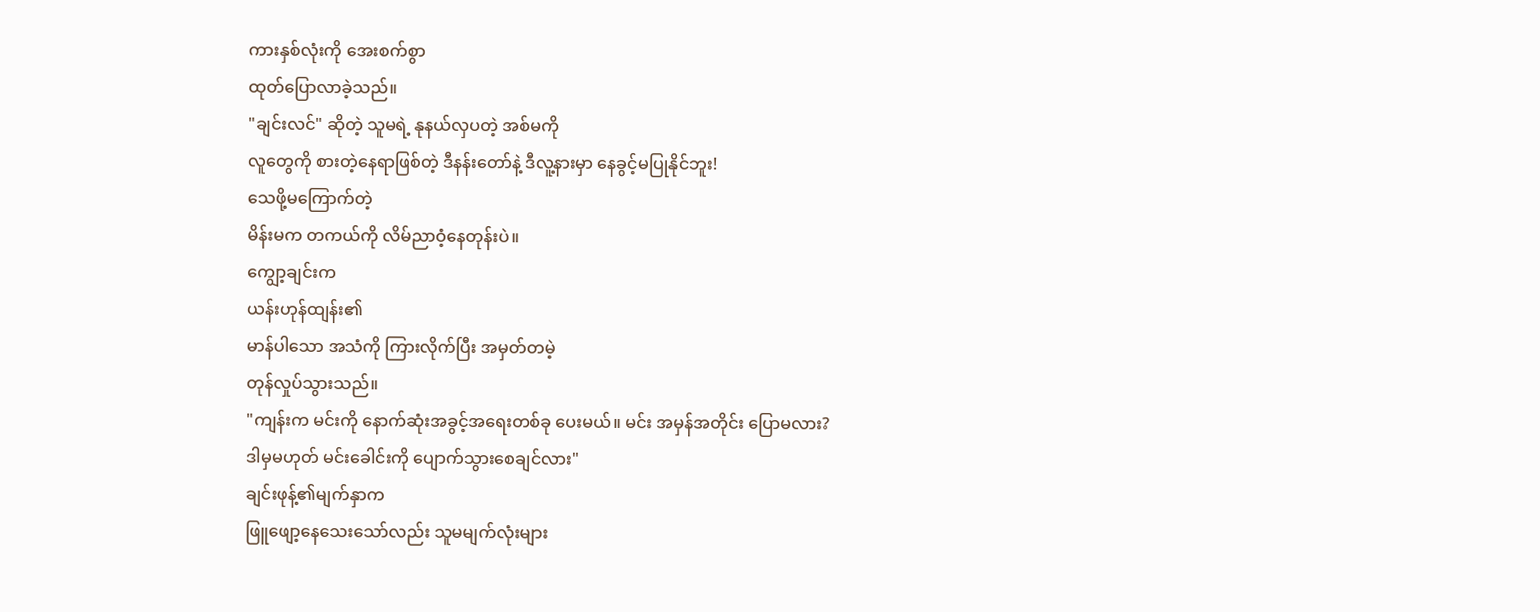ကားနှစ်လုံးကို အေးစက်စွာ
ထုတ်ပြောလာခဲ့သည်။
"ချင်းလင်" ဆိုတဲ့ သူမရဲ့ နုနယ်လှပတဲ့ အစ်မကို
လူတွေကို စားတဲ့နေရာဖြစ်တဲ့ ဒီနန်းတော်နဲ့ ဒီလူ့နားမှာ နေခွင့်မပြုနိုင်ဘူး!
သေဖို့မကြောက်တဲ့
မိန်းမက တကယ်ကို လိမ်ညာဝံ့နေတုန်းပဲ။
ကျွော့ချင်းက
ယန်းဟုန်ထျန်း၏
မာန်ပါသော အသံကို ကြားလိုက်ပြီး အမှတ်တမဲ့
တုန်လှုပ်သွားသည်။
"ကျန်းက မင်းကို နောက်ဆုံးအခွင့်အရေးတစ်ခု ပေးမယ်။ မင်း အမှန်အတိုင်း ပြောမလား?
ဒါမှမဟုတ် မင်းခေါင်းကို ပျောက်သွားစေချင်လား"
ချင်းဖုန့်၏မျက်နှာက
ဖြူဖျော့နေသေးသော်လည်း သူမမျက်လုံးများ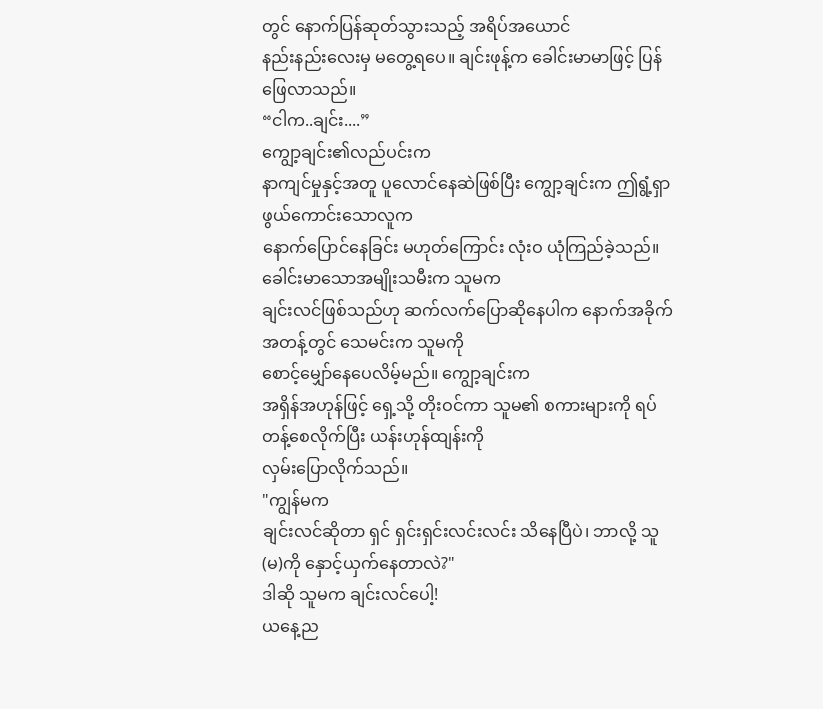တွင် နောက်ပြန်ဆုတ်သွားသည့် အရိပ်အယောင်
နည်းနည်းလေးမှ မတွေ့ရပေ။ ချင်းဖုန့်က ခေါင်းမာမာဖြင့် ပြန်ဖြေလာသည်။
“ငါက..ချင်း....”
ကျွော့ချင်း၏လည်ပင်းက
နာကျင်မှုနှင့်အတူ ပူလောင်နေဆဲဖြစ်ပြီး ကျွော့ချင်းက ဤရွံ့ရှာဖွယ်ကောင်းသောလူက
နောက်ပြောင်နေခြင်း မဟုတ်ကြောင်း လုံးဝ ယုံကြည်ခဲ့သည်။ ခေါင်းမာသောအမျိုးသမီးက သူမက
ချင်းလင်ဖြစ်သည်ဟု ဆက်လက်ပြောဆိုနေပါက နောက်အခိုက်အတန့်တွင် သေမင်းက သူမကို
စောင့်မျှော်နေပေလိမ့်မည်။ ကျွော့ချင်းက
အရှိန်အဟုန်ဖြင့် ရှေ့သို့ တိုးဝင်ကာ သူမ၏ စကားများကို ရပ်တန့်စေလိုက်ပြီး ယန်းဟုန်ထျန်းကို
လှမ်းပြောလိုက်သည်။
"ကျွန်မက
ချင်းလင်ဆိုတာ ရှင် ရှင်းရှင်းလင်းလင်း သိနေပြီပဲ၊ ဘာလို့ သူ(မ)ကို နှောင့်ယှက်နေတာလဲ?"
ဒါဆို သူမက ချင်းလင်ပေါ့!
ယနေ့ည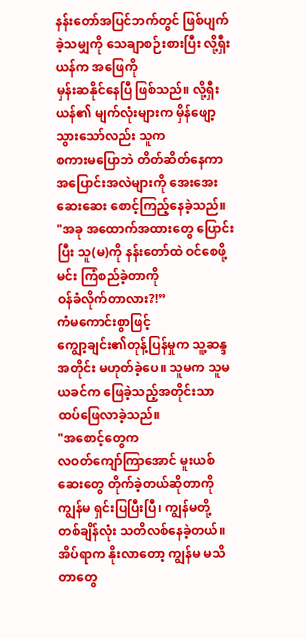နန်းတော်အပြင်ဘက်တွင် ဖြစ်ပျက်ခဲ့သမျှကို သေချာစဉ်းစားပြီး လို့ရှီးယန်က အဖြေကို
မှန်းဆနိုင်နေပြီ ဖြစ်သည်။ လို့ရှီးယန်၏ မျက်လုံးများက မှိန်ဖျော့သွားသော်လည်း သူက
စကားမပြောဘဲ တိတ်ဆိတ်နေကာ အပြောင်းအလဲများကို အေးအေးဆေးဆေး စောင့်ကြည့်နေခဲ့သည်။
"အခု အထောက်အထားတွေ ပြောင်းပြီး သူ(မ)ကို နန်းတော်ထဲ ဝင်စေဖို့ မင်း ကြံစည်ခဲ့တာကို
ဝန်ခံလိုက်တာလား?!”
ကံမကောင်းစွာဖြင့်
ကျွော့ချင်း၏တုန့်ပြန်မှုက သူ့ဆန္ဒအတိုင်း မဟုတ်ခဲ့ပေ။ သူမက သူမ ယခင်က ဖြေခဲ့သည့်အတိုင်းသာ
ထပ်ဖြေလာခဲ့သည်။
"အစောင့်တွေက
လဝတ်ကျော်ကြာအောင် မူးယစ်ဆေးတွေ တိုက်ခဲ့တယ်ဆိုတာကို ကျွန်မ ရှင်းပြပြီးပြီ၊ ကျွန်မတို့
တစ်ချိန်လုံး သတိလစ်နေခဲ့တယ်။ အိပ်ရာက နိုးလာတော့ ကျွန်မ မသိတာတွေ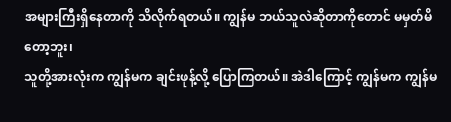အများကြီးရှိနေတာကို သိလိုက်ရတယ်။ ကျွန်မ ဘယ်သူလဲဆိုတာကိုတောင် မမှတ်မိတော့ဘူး၊
သူတို့အားလုံးက ကျွန်မက ချင်းဖုန့်လို့ ပြောကြတယ်။ အဲဒါကြောင့် ကျွန်မက ကျွန်မ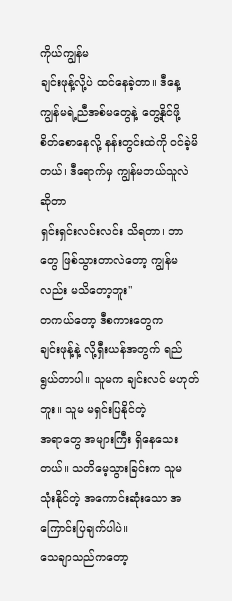ကိုယ်ကျွန်မ
ချင်းဖုန့်လို့ပဲ ထင်နေခဲ့တာ။ ဒီနေ့ ကျွန်မရဲ့ညီအစ်မတွေနဲ့ တွေ့နိုင်ဖို့
စိတ်စောနေလို့ နန်းတွင်းထဲကို ဝင်ခဲ့မိတယ်၊ ဒီရောက်မှ ကျွန်မဘယ်သူလဲဆိုတာ
ရှင်းရှင်းလင်းလင်း သိရတာ၊ ဘာတွေ ဖြစ်သွားတာလဲတော့ ကျွန်မလည်း မသိတော့ဘူး"
တကယ်တော့ ဒီစကားတွေက
ချင်းဖုန့်နဲ့ လို့ရှီးယန်အတွက် ရည်ရွယ်တာပါ။ သူမက ချင်းလင် မဟုတ်ဘူး။ သူမ မရှင်းပြနိုင်တဲ့
အရာတွေ အများကြီး ရှိနေသေးတယ်။ သတိမေ့သွားခြင်းက သူမ သုံးနိုင်တဲ့ အကောင်းဆုံးသော အကြောင်းပြချက်ပါပဲ။
သေချာသည်ကတော့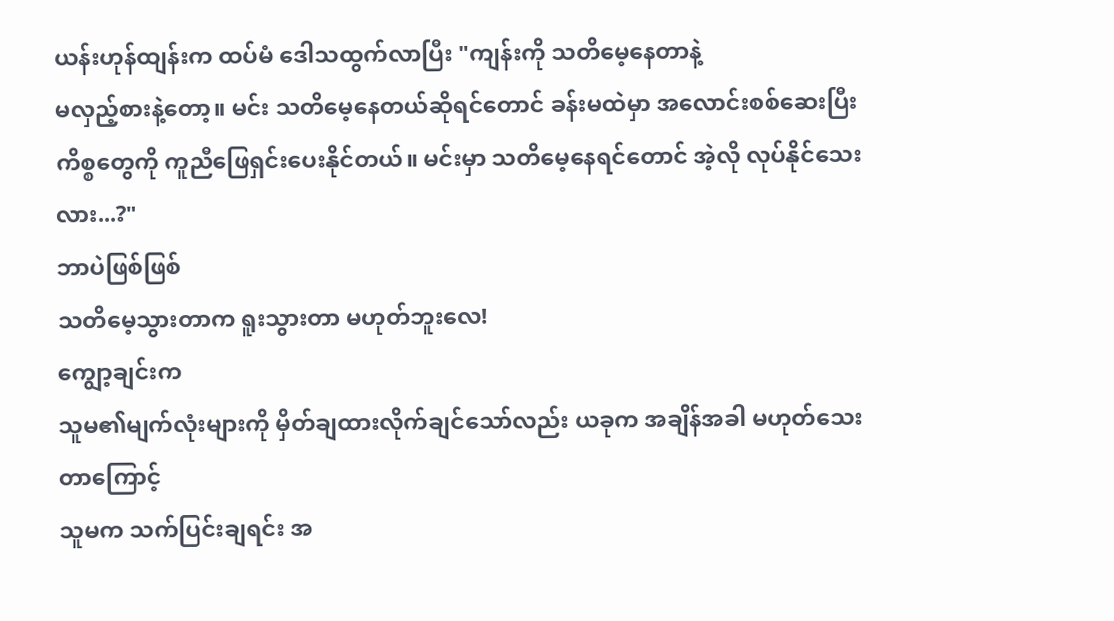ယန်းဟုန်ထျန်းက ထပ်မံ ဒေါသထွက်လာပြီး "ကျန်းကို သတိမေ့နေတာနဲ့
မလှည့်စားနဲ့တော့။ မင်း သတိမေ့နေတယ်ဆိုရင်တောင် ခန်းမထဲမှာ အလောင်းစစ်ဆေးပြီး
ကိစ္စတွေကို ကူညီဖြေရှင်းပေးနိုင်တယ်။ မင်းမှာ သတိမေ့နေရင်တောင် အဲ့လို လုပ်နိုင်သေးလား...?"
ဘာပဲဖြစ်ဖြစ်
သတိမေ့သွားတာက ရူးသွားတာ မဟုတ်ဘူးလေ!
ကျွော့ချင်းက
သူမ၏မျက်လုံးများကို မှိတ်ချထားလိုက်ချင်သော်လည်း ယခုက အချိန်အခါ မဟုတ်သေးတာကြောင့်
သူမက သက်ပြင်းချရင်း အ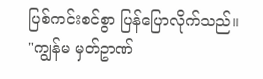ပြစ်ကင်းစင်စွာ ပြန်ပြောလိုက်သည်။ "ကျွန်မ မှတ်ဥာဏ်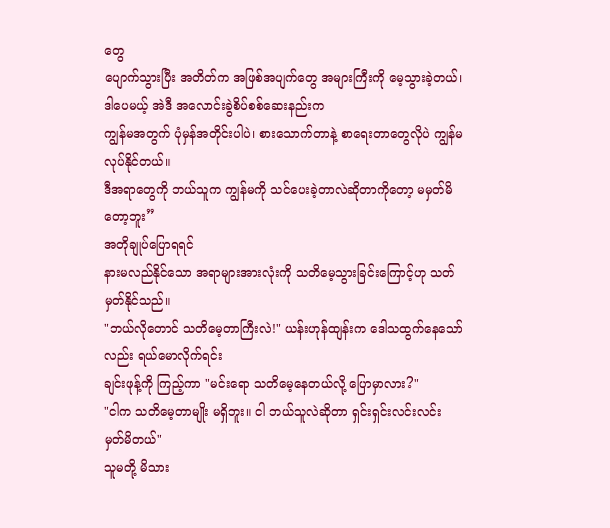တွေ
ပျောက်သွားပြီး အတိတ်က အဖြစ်အပျက်တွေ အများကြီးကို မေ့သွားခဲ့တယ်၊ ဒါပေမယ့် အဲဒီ အလောင်းခွဲစိပ်စစ်ဆေးနည်းက
ကျွန်မအတွက် ပုံမှန်အတိုင်းပါပဲ၊ စားသောက်တာနဲ့ စာရေးတာတွေလိုပဲ ကျွန်မ လုပ်နိုင်တယ်။
ဒီအရာတွေကို ဘယ်သူက ကျွန်မကို သင်ပေးခဲ့တာလဲဆိုတာကိုတော့ မမှတ်မိတော့ဘူး”
အတိုချုပ်ပြောရရင်
နားမလည်နိုင်သော အရာများအားလုံးကို သတိမေ့သွားခြင်းကြောင့်ဟု သတ်မှတ်နိုင်သည်။
"ဘယ်လိုတောင် သတိမေ့တာကြီးလဲ!" ယန်းဟုန်ထျန်းက ဒေါသထွက်နေသော်လည်း ရယ်မောလိုက်ရင်း
ချင်းဖုန့်ကို ကြည့်ကာ "မင်းရော သတိမေ့နေတယ်လို့ ပြောမှာလား?"
"ငါက သတိမေ့တာမျိုး မရှိဘူး။ ငါ ဘယ်သူလဲဆိုတာ ရှင်းရှင်းလင်းလင်း
မှတ်မိတယ်"
သူမတို့ မိသား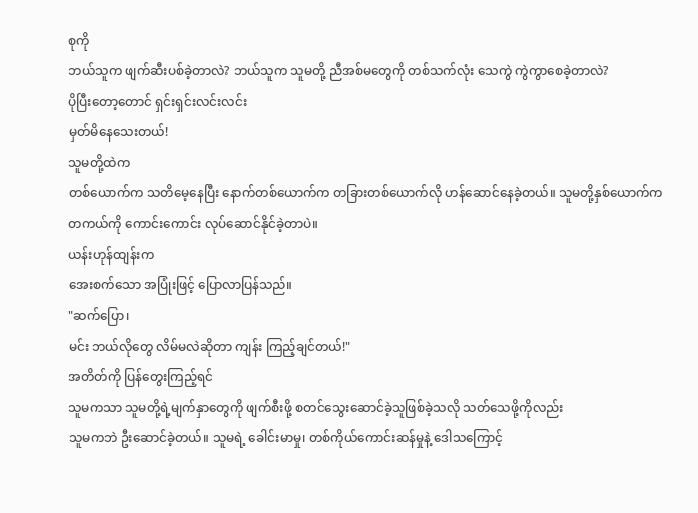စုကို
ဘယ်သူက ဖျက်ဆီးပစ်ခဲ့တာလဲ? ဘယ်သူက သူမတို့ ညီအစ်မတွေကို တစ်သက်လုံး သေကွဲ ကွဲကွာစေခဲ့တာလဲ?
ပိုပြီးတော့တောင် ရှင်းရှင်းလင်းလင်း
မှတ်မိနေသေးတယ်!
သူမတို့ထဲက
တစ်ယောက်က သတိမေ့နေပြီး နောက်တစ်ယောက်က တခြားတစ်ယောက်လို ဟန်ဆောင်နေခဲ့တယ်။ သူမတို့နှစ်ယောက်က
တကယ်ကို ကောင်းကောင်း လုပ်ဆောင်နိုင်ခဲ့တာပဲ။
ယန်းဟုန်ထျန်းက
အေးစက်သော အပြုံးဖြင့် ပြောလာပြန်သည်။
"ဆက်ပြော၊
မင်း ဘယ်လိုတွေ လိမ်မလဲဆိုတာ ကျန်း ကြည့်ချင်တယ်!"
အတိတ်ကို ပြန်တွေးကြည့်ရင်
သူမကသာ သူမတို့ရဲ့မျက်နှာတွေကို ဖျက်စီးဖို့ စတင်သွေးဆောင်ခဲ့သူဖြစ်ခဲ့သလို သတ်သေဖို့ကိုလည်း
သူမကဘဲ ဦးဆောင်ခဲ့တယ်။ သူမရဲ့ ခေါင်းမာမှု၊ တစ်ကိုယ်ကောင်းဆန်မှုနဲ့ ဒေါသကြောင့်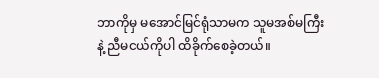ဘာကိုမှ မအောင်မြင်ရုံသာမက သူမအစ်မကြီးနဲ့ ညီမငယ်ကိုပါ ထိခိုက်စေခဲ့တယ်။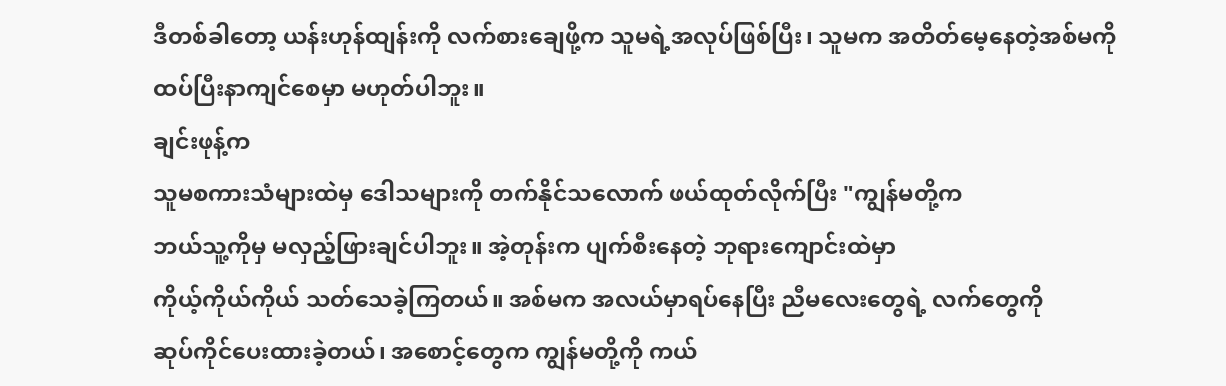ဒီတစ်ခါတော့ ယန်းဟုန်ထျန်းကို လက်စားချေဖို့က သူမရဲ့အလုပ်ဖြစ်ပြီး၊ သူမက အတိတ်မေ့နေတဲ့အစ်မကို
ထပ်ပြီးနာကျင်စေမှာ မဟုတ်ပါဘူး။
ချင်းဖုန့်က
သူမစကားသံများထဲမှ ဒေါသများကို တက်နိုင်သလောက် ဖယ်ထုတ်လိုက်ပြီး "ကျွန်မတို့က
ဘယ်သူ့ကိုမှ မလှည့်ဖြားချင်ပါဘူး။ အဲ့တုန်းက ပျက်စီးနေတဲ့ ဘုရားကျောင်းထဲမှာ
ကိုယ့်ကိုယ်ကိုယ် သတ်သေခဲ့ကြတယ်။ အစ်မက အလယ်မှာရပ်နေပြီး ညီမလေးတွေရဲ့ လက်တွေကို
ဆုပ်ကိုင်ပေးထားခဲ့တယ်၊ အစောင့်တွေက ကျွန်မတို့ကို ကယ်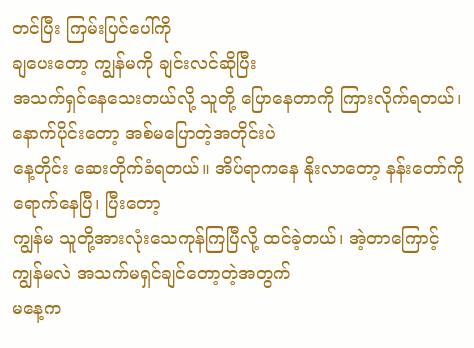တင်ပြီး ကြမ်းပြင်ပေါ်ကို
ချပေးတော့ ကျွန်မကို ချင်းလင်ဆိုပြီး
အသက်ရှင်နေသေးတယ်လို့ သူတို့ ပြောနေတာကို ကြားလိုက်ရတယ်၊ နောက်ပိုင်းတော့ အစ်မပြောတဲ့အတိုင်းပဲ
နေ့တိုင်း ဆေးတိုက်ခံရတယ်။ အိပ်ရာကနေ နိုးလာတော့ နန်းတော်ကို ရောက်နေပြီ၊ ပြီးတော့
ကျွန်မ သူတို့အားလုံးသေကုန်ကြပြီလို့ ထင်ခဲ့တယ်၊ အဲ့တာကြောင့် ကျွန်မလဲ အသက်မရှင်ချင်တော့တဲ့အတွက်
မနေ့က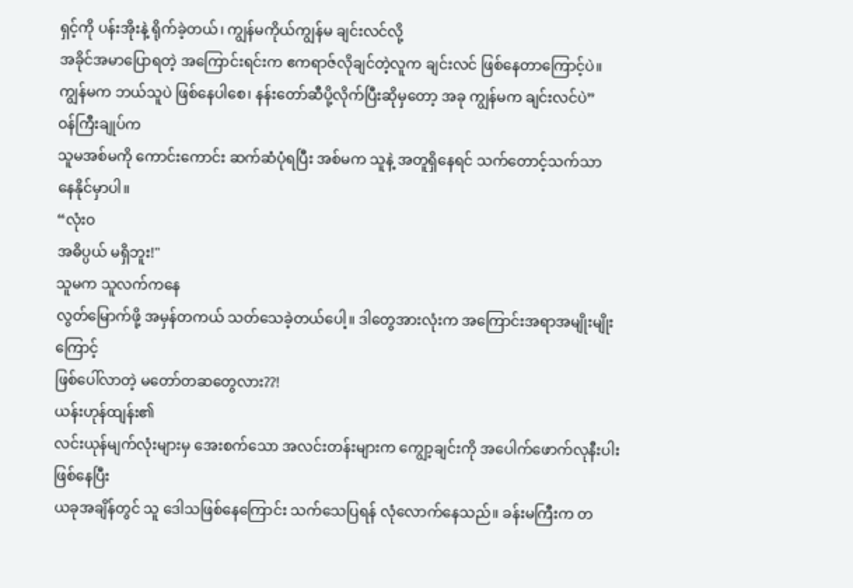ရှင့်ကို ပန်းအိုးနဲ့ ရိုက်ခဲ့တယ်၊ ကျွန်မကိုယ်ကျွန်မ ချင်းလင်လို့
အခိုင်အမာပြောရတဲ့ အကြောင်းရင်းက ဧကရာဇ်လိုချင်တဲ့လူက ချင်းလင် ဖြစ်နေတာကြောင့်ပဲ။
ကျွန်မက ဘယ်သူပဲ ဖြစ်နေပါစေ၊ နန်းတော်ဆီပို့လိုက်ပြီးဆိုမှတော့ အခု ကျွန်မက ချင်းလင်ပဲ”
ဝန်ကြီးချုပ်က
သူမအစ်မကို ကောင်းကောင်း ဆက်ဆံပုံရပြီး အစ်မက သူနဲ့ အတူရှိနေရင် သက်တောင့်သက်သာ
နေနိုင်မှာပါ။
“လုံးဝ
အဓိပ္ပယ် မရှိဘူး!"
သူမက သူလက်ကနေ
လွတ်မြောက်ဖို့ အမှန်တကယ် သတ်သေခဲ့တယ်ပေါ့။ ဒါတွေအားလုံးက အကြောင်းအရာအမျိုးမျိုးကြောင့်
ဖြစ်ပေါ်လာတဲ့ မတော်တဆတွေလား??!
ယန်းဟုန်ထျန်း၏
လင်းယုန်မျက်လုံးများမှ အေးစက်သော အလင်းတန်းများက ကျွော့ချင်းကို အပေါက်ဖောက်လုနီးပါးဖြစ်နေပြီး
ယခုအချိန်တွင် သူ ဒေါသဖြစ်နေကြောင်း သက်သေပြရန် လုံလောက်နေသည်။ ခန်းမကြီးက တ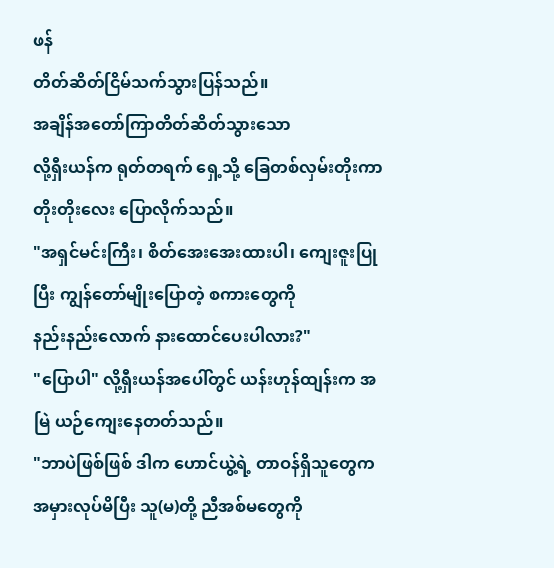ဖန်
တိတ်ဆိတ်ငြိမ်သက်သွားပြန်သည်။
အချိန်အတော်ကြာတိတ်ဆိတ်သွားသော
လို့ရှီးယန်က ရုတ်တရက် ရှေ့သို့ ခြေတစ်လှမ်းတိုးကာ တိုးတိုးလေး ပြောလိုက်သည်။
"အရှင်မင်းကြီး၊ စိတ်အေးအေးထားပါ၊ ကျေးဇူးပြုပြီး ကျွန်တော်မျိုးပြောတဲ့ စကားတွေကို
နည်းနည်းလောက် နားထောင်ပေးပါလား?"
"ပြောပါ" လို့ရှီးယန်အပေါ်တွင် ယန်းဟုန်ထျန်းက အမြဲ ယဉ်ကျေးနေတတ်သည်။
"ဘာပဲဖြစ်ဖြစ် ဒါက ဟောင်ယွဲ့ရဲ့ တာဝန်ရှိသူတွေက အမှားလုပ်မိပြီး သူ(မ)တို့ ညီအစ်မတွေကို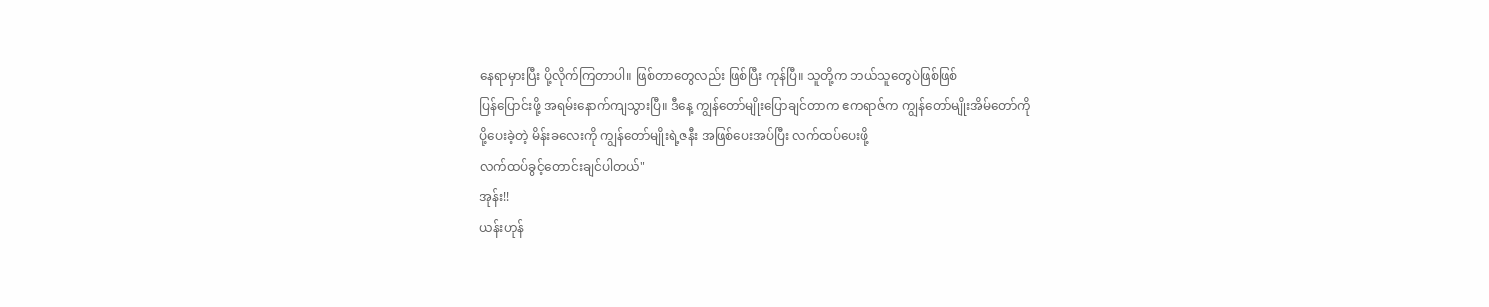နေရာမှားပြီး ပို့လိုက်ကြတာပါ။ ဖြစ်တာတွေလည်း ဖြစ်ပြီး ကုန်ပြီ။ သူတို့က ဘယ်သူတွေပဲဖြစ်ဖြစ်
ပြန်ပြောင်းဖို့ အရမ်းနောက်ကျသွားပြီ။ ဒီနေ့ ကျွန်တော်မျိုးပြောချင်တာက ဧကရာဇ်က ကျွန်တော်မျိုးအိမ်တော်ကို
ပို့ပေးခဲ့တဲ့ မိန်းခလေးကို ကျွန်တော်မျိုးရဲ့ဇနီး အဖြစ်ပေးအပ်ပြီး လက်ထပ်ပေးဖို့
လက်ထပ်ခွင့်တောင်းချင်ပါတယ်"
အုန်း!!
ယန်းဟုန်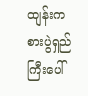ထျန်းက
စားပွဲရှည်ကြီးပေါ်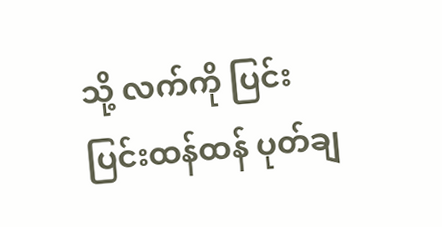သို့ လက်ကို ပြင်းပြင်းထန်ထန် ပုတ်ချ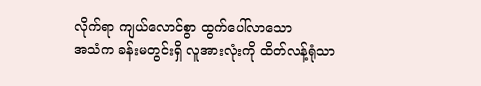လိုက်ရာ ကျယ်လောင်စွာ ထွက်ပေါ်လာသော
အသံက ခန်းမတွင်းရှိ လူအားလုံးကို ထိတ်လန့်ရုံသာ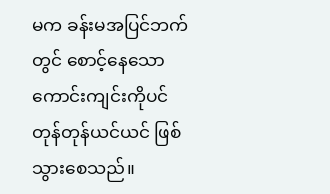မက ခန်းမအပြင်ဘက်တွင် စောင့်နေသော ကောင်းကျင်းကိုပင်
တုန်တုန်ယင်ယင် ဖြစ်သွားစေသည်။